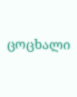ცოცხალი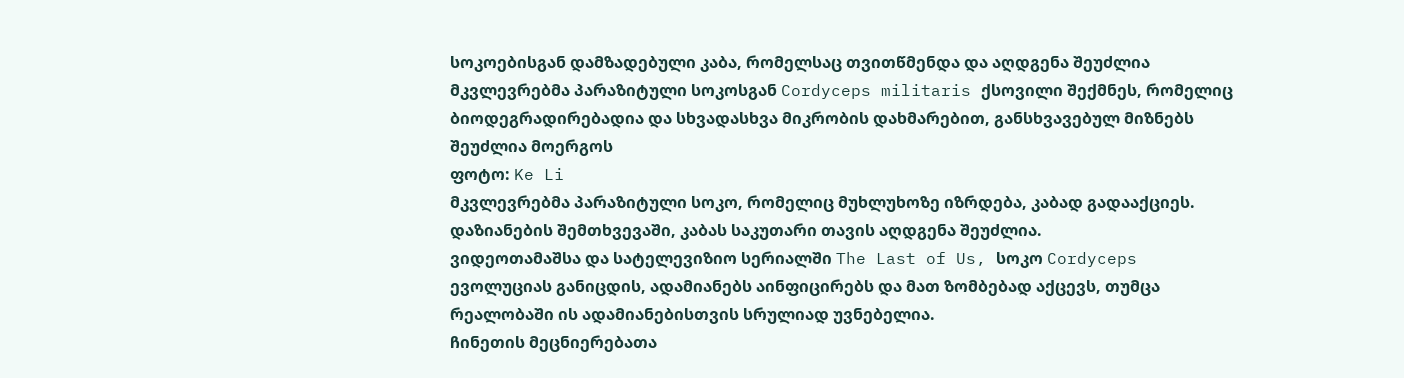სოკოებისგან დამზადებული კაბა, რომელსაც თვითწმენდა და აღდგენა შეუძლია
მკვლევრებმა პარაზიტული სოკოსგან Cordyceps militaris ქსოვილი შექმნეს, რომელიც ბიოდეგრადირებადია და სხვადასხვა მიკრობის დახმარებით, განსხვავებულ მიზნებს შეუძლია მოერგოს
ფოტო: Ke Li
მკვლევრებმა პარაზიტული სოკო, რომელიც მუხლუხოზე იზრდება, კაბად გადააქციეს. დაზიანების შემთხვევაში, კაბას საკუთარი თავის აღდგენა შეუძლია.
ვიდეოთამაშსა და სატელევიზიო სერიალში The Last of Us, სოკო Cordyceps ევოლუციას განიცდის, ადამიანებს აინფიცირებს და მათ ზომბებად აქცევს, თუმცა რეალობაში ის ადამიანებისთვის სრულიად უვნებელია.
ჩინეთის მეცნიერებათა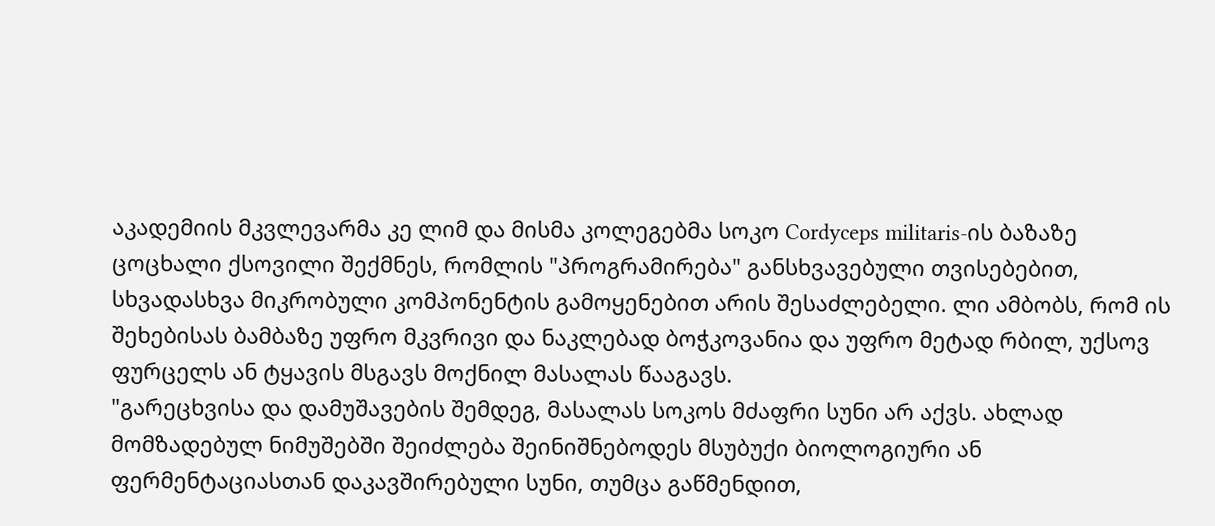აკადემიის მკვლევარმა კე ლიმ და მისმა კოლეგებმა სოკო Cordyceps militaris-ის ბაზაზე ცოცხალი ქსოვილი შექმნეს, რომლის "პროგრამირება" განსხვავებული თვისებებით, სხვადასხვა მიკრობული კომპონენტის გამოყენებით არის შესაძლებელი. ლი ამბობს, რომ ის შეხებისას ბამბაზე უფრო მკვრივი და ნაკლებად ბოჭკოვანია და უფრო მეტად რბილ, უქსოვ ფურცელს ან ტყავის მსგავს მოქნილ მასალას წააგავს.
"გარეცხვისა და დამუშავების შემდეგ, მასალას სოკოს მძაფრი სუნი არ აქვს. ახლად მომზადებულ ნიმუშებში შეიძლება შეინიშნებოდეს მსუბუქი ბიოლოგიური ან ფერმენტაციასთან დაკავშირებული სუნი, თუმცა გაწმენდით,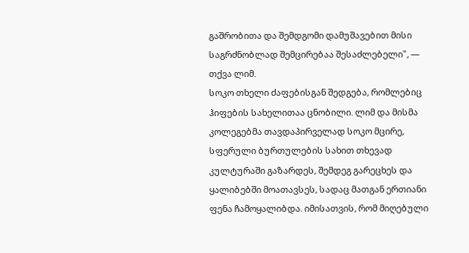გაშრობითა და შემდგომი დამუშავებით მისი საგრძნობლად შემცირებაა შესაძლებელი", — თქვა ლიმ.
სოკო თხელი ძაფებისგან შედგება, რომლებიც ჰიფების სახელითაა ცნობილი. ლიმ და მისმა კოლეგებმა თავდაპირველად სოკო მცირე, სფერული ბურთულების სახით თხევად კულტურაში გაზარდეს, შემდეგ გარეცხეს და ყალიბებში მოათავსეს, სადაც მათგან ერთიანი ფენა ჩამოყალიბდა. იმისათვის, რომ მიღებული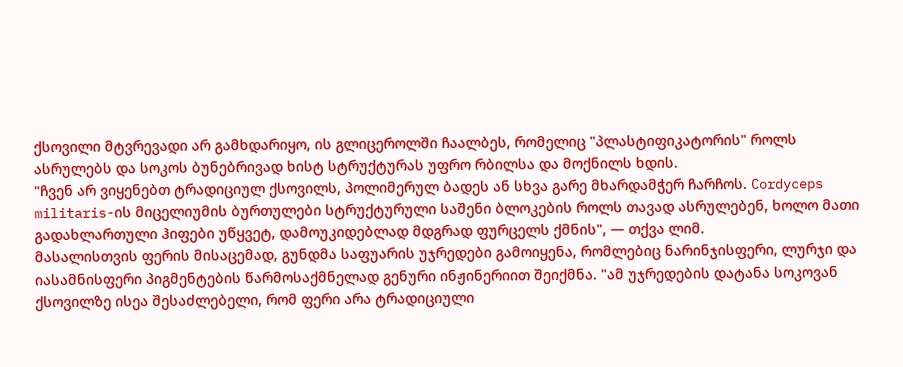ქსოვილი მტვრევადი არ გამხდარიყო, ის გლიცეროლში ჩაალბეს, რომელიც "პლასტიფიკატორის" როლს ასრულებს და სოკოს ბუნებრივად ხისტ სტრუქტურას უფრო რბილსა და მოქნილს ხდის.
"ჩვენ არ ვიყენებთ ტრადიციულ ქსოვილს, პოლიმერულ ბადეს ან სხვა გარე მხარდამჭერ ჩარჩოს. Cordyceps militaris-ის მიცელიუმის ბურთულები სტრუქტურული საშენი ბლოკების როლს თავად ასრულებენ, ხოლო მათი გადახლართული ჰიფები უწყვეტ, დამოუკიდებლად მდგრად ფურცელს ქმნის", — თქვა ლიმ.
მასალისთვის ფერის მისაცემად, გუნდმა საფუარის უჯრედები გამოიყენა, რომლებიც ნარინჯისფერი, ლურჯი და იასამნისფერი პიგმენტების წარმოსაქმნელად გენური ინჟინერიით შეიქმნა. "ამ უჯრედების დატანა სოკოვან ქსოვილზე ისეა შესაძლებელი, რომ ფერი არა ტრადიციული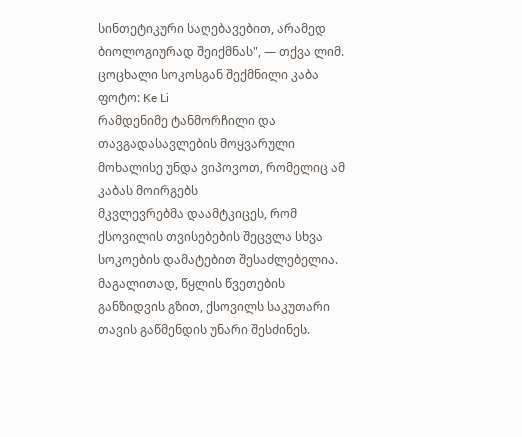სინთეტიკური საღებავებით, არამედ ბიოლოგიურად შეიქმნას", — თქვა ლიმ.
ცოცხალი სოკოსგან შექმნილი კაბა
ფოტო: Ke Li
რამდენიმე ტანმორჩილი და თავგადასავლების მოყვარული მოხალისე უნდა ვიპოვოთ, რომელიც ამ კაბას მოირგებს
მკვლევრებმა დაამტკიცეს, რომ ქსოვილის თვისებების შეცვლა სხვა სოკოების დამატებით შესაძლებელია. მაგალითად, წყლის წვეთების განზიდვის გზით, ქსოვილს საკუთარი თავის გაწმენდის უნარი შესძინეს.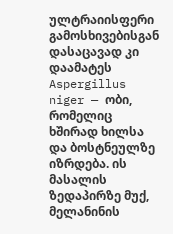ულტრაიისფერი გამოსხივებისგან დასაცავად კი დაამატეს Aspergillus niger — ობი, რომელიც ხშირად ხილსა და ბოსტნეულზე იზრდება. ის მასალის ზედაპირზე მუქ, მელანინის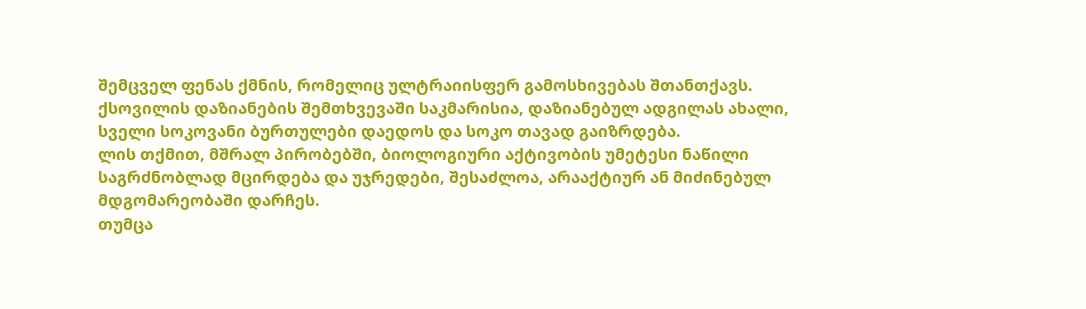შემცველ ფენას ქმნის, რომელიც ულტრაიისფერ გამოსხივებას შთანთქავს.
ქსოვილის დაზიანების შემთხვევაში საკმარისია, დაზიანებულ ადგილას ახალი, სველი სოკოვანი ბურთულები დაედოს და სოკო თავად გაიზრდება.
ლის თქმით, მშრალ პირობებში, ბიოლოგიური აქტივობის უმეტესი ნაწილი საგრძნობლად მცირდება და უჯრედები, შესაძლოა, არააქტიურ ან მიძინებულ მდგომარეობაში დარჩეს.
თუმცა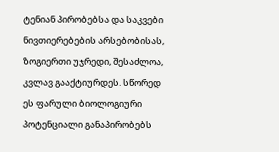ტენიან პირობებსა და საკვები ნივთიერებების არსებობისას, ზოგიერთი უჯრედი, შესაძლოა, კვლავ გააქტიურდეს. სწორედ ეს ფარული ბიოლოგიური პოტენციალი განაპირობებს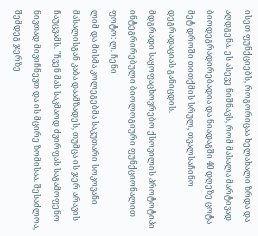ისეთ ფუნქციებს, როგორიცაა ხელახალი ზრდა და აღდგენა. ეს ასევე ნიშნავს, რომ მასალა მარტივად ბიოდეგრადირებადია და ნიადაგში 40 დღეზე ცოტა მეტ დროში თითქმის სრულ, თვალსაჩინო დეგრადაციას განიცდის.
მდგრადი საყოფაცხოვრებო ქსოვილის პროტოტიპი ინტეგრირებული ბიოლოგიური ფუნქციონალით
ფოტო: ლ. ჩენი
ლიმ და მისმა კოლეგებმა საკუთარი სოკოვანი მასალისგან კაბა დაამზადეს, თუმცა ის ჯერ არავის ჩაუცვამს. "ჩვენ მას საკმაოდ ძვირფას საგამოფენო ნივთად მივიჩნევთ და ის მცირე ზომისაა. შესაძლოა, შემდეგ ჯერზე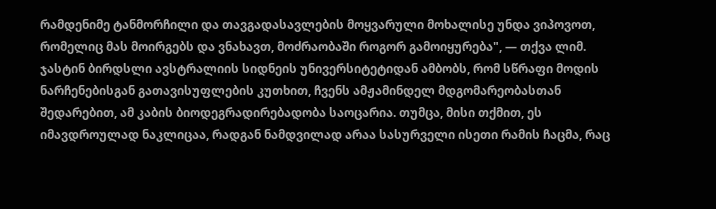რამდენიმე ტანმორჩილი და თავგადასავლების მოყვარული მოხალისე უნდა ვიპოვოთ, რომელიც მას მოირგებს და ვნახავთ, მოძრაობაში როგორ გამოიყურება", — თქვა ლიმ.
ჯასტინ ბირდსლი ავსტრალიის სიდნეის უნივერსიტეტიდან ამბობს, რომ სწრაფი მოდის ნარჩენებისგან გათავისუფლების კუთხით, ჩვენს ამჟამინდელ მდგომარეობასთან შედარებით, ამ კაბის ბიოდეგრადირებადობა საოცარია. თუმცა, მისი თქმით, ეს იმავდროულად ნაკლიცაა, რადგან ნამდვილად არაა სასურველი ისეთი რამის ჩაცმა, რაც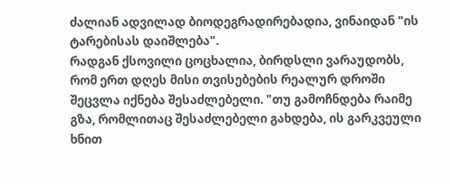ძალიან ადვილად ბიოდეგრადირებადია, ვინაიდან "ის ტარებისას დაიშლება".
რადგან ქსოვილი ცოცხალია, ბირდსლი ვარაუდობს, რომ ერთ დღეს მისი თვისებების რეალურ დროში შეცვლა იქნება შესაძლებელი. "თუ გამოჩნდება რაიმე გზა, რომლითაც შესაძლებელი გახდება, ის გარკვეული ხნით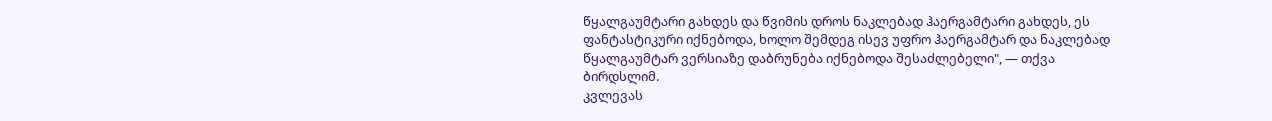წყალგაუმტარი გახდეს და წვიმის დროს ნაკლებად ჰაერგამტარი გახდეს, ეს ფანტასტიკური იქნებოდა, ხოლო შემდეგ ისევ უფრო ჰაერგამტარ და ნაკლებად წყალგაუმტარ ვერსიაზე დაბრუნება იქნებოდა შესაძლებელი", — თქვა ბირდსლიმ.
კვლევას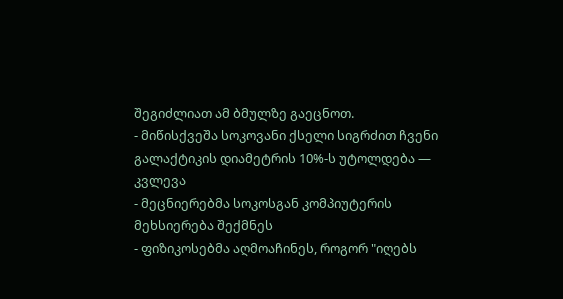შეგიძლიათ ამ ბმულზე გაეცნოთ.
- მიწისქვეშა სოკოვანი ქსელი სიგრძით ჩვენი გალაქტიკის დიამეტრის 10%-ს უტოლდება — კვლევა
- მეცნიერებმა სოკოსგან კომპიუტერის მეხსიერება შექმნეს
- ფიზიკოსებმა აღმოაჩინეს, როგორ "იღებს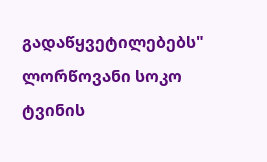გადაწყვეტილებებს" ლორწოვანი სოკო ტვინის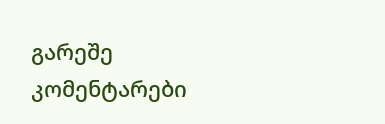გარეშე
კომენტარები